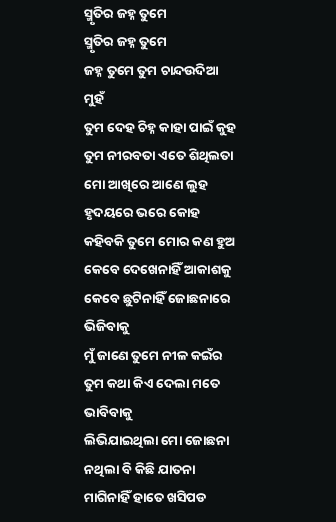ସ୍ମୃତିର ଜହ୍ନ ତୁମେ
ସ୍ମୃତିର ଜହ୍ନ ତୁମେ
ଜହ୍ନ ତୁମେ ତୁମ ଚାନ୍ଦଉଦିଆ ମୁହଁ
ତୁମ ଦେହ ଚିହ୍ନ କାହା ପାଇଁ କୁହ
ତୁମ ନୀରବତା ଏତେ ଶିଥିଲତା
ମୋ ଆଖିରେ ଆଣେ ଲୁହ
ହୃଦୟରେ ଭରେ କୋହ
କହିବକି ତୁମେ ମୋର କଣ ହୁଅ
କେବେ ଦେଖେନାହିଁ ଆକାଶକୁ
କେବେ ଛୁଟିନାହିଁ ଜୋଛନାରେ ଭିଜିବାକୁ
ମୁଁ ଜାଣେ ତୁମେ ନୀଳ କଇଁର
ତୁମ କଥା କିଏ ଦେଲା ମତେ ଭାବିବାକୁ
ଲିଭିଯାଇଥିଲା ମୋ ଜୋଛନା
ନଥିଲା ବି କିଛି ଯାତନା
ମାଗିନାହିଁ ହାତେ ଖସିପଡ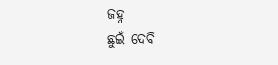ଜହ୍ନ
ଛୁଇଁ ଦେବି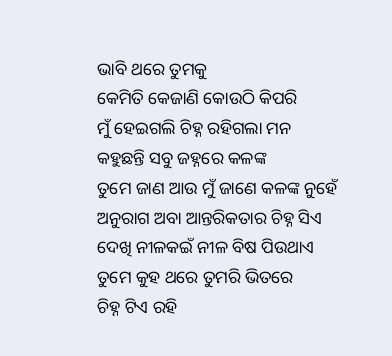ଭାବି ଥରେ ତୁମକୁ
କେମିତି କେଜାଣି କୋଉଠି କିପରି
ମୁଁ ହେଇଗଲି ଚିହ୍ନ ରହିଗଲା ମନ
କହୁଛନ୍ତି ସବୁ ଜହ୍ନରେ କଳଙ୍କ
ତୁମେ ଜାଣ ଆଉ ମୁଁ ଜାଣେ କଳଙ୍କ ନୁହେଁ
ଅନୁରାଗ ଅବା ଆନ୍ତରିକତାର ଚିହ୍ନ ସିଏ
ଦେଖି ନୀଳକଇଁ ନୀଳ ବିଷ ପିଉଥାଏ
ତୁମେ କୁହ ଥରେ ତୁମରି ଭିତରେ
ଚିହ୍ନ ଟିଏ ରହି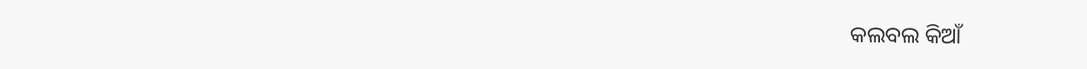କଲବଲ କିଆଁ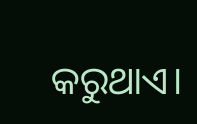କରୁଥାଏ।